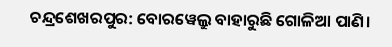ଚନ୍ଦ୍ରଶେଖରପୁର: ବୋରୱେଲ୍ରୁ ବାହାରୁଛି ଗୋଳିଆ ପାଣି।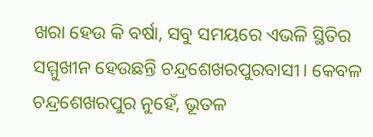ଖରା ହେଉ କି ବର୍ଷା, ସବୁ ସମୟରେ ଏଭଳି ସ୍ଥିତିର ସମ୍ମୁଖୀନ ହେଉଛନ୍ତି ଚନ୍ଦ୍ରଶେଖରପୁରବାସୀ। କେବଳ ଚନ୍ଦ୍ରଶେଖରପୁର ନୁହେଁ, ଭୂତଳ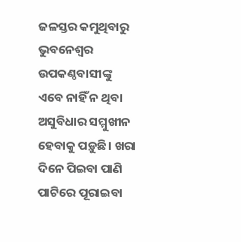ଜଳସ୍ତର କମୁଥିବାରୁ ଭୁବନେଶ୍ବର ଉପକଣ୍ଠବାସୀଙ୍କୁ ଏବେ ନାହିଁ ନ ଥିବା ଅସୁବିଧାର ସମ୍ମୁଖୀନ ହେବାକୁ ପଡ଼ୁଛି। ଖରା ଦିନେ ପିଇବା ପାଣି ପାଟିରେ ପୂରାଇବା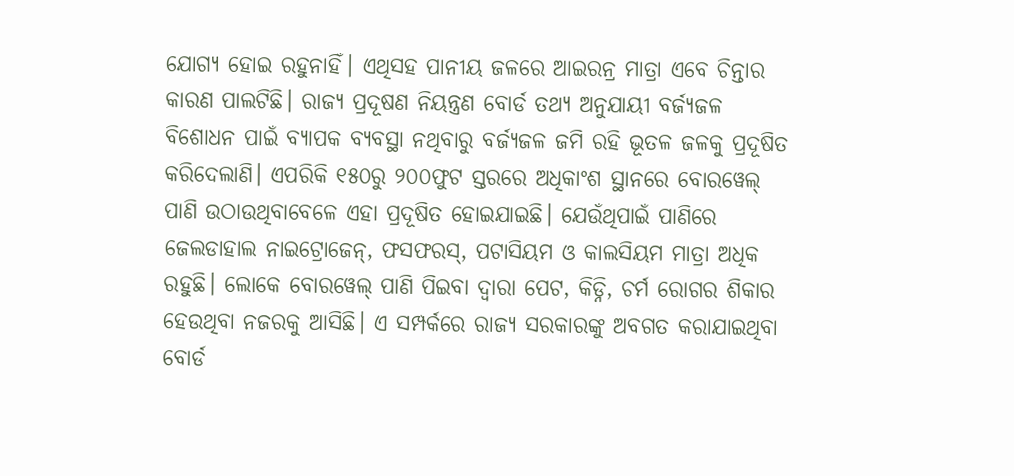ଯୋଗ୍ୟ ହୋଇ ରହୁନାହିଁ। ଏଥିସହ ପାନୀୟ ଜଳରେ ଆଇରନ୍ର ମାତ୍ରା ଏବେ ଚିନ୍ତାର କାରଣ ପାଲଟିଛି। ରାଜ୍ୟ ପ୍ରଦୂଷଣ ନିୟନ୍ତ୍ରଣ ବୋର୍ଡ ତଥ୍ୟ ଅନୁଯାୟୀ ବର୍ଜ୍ୟଜଳ ବିଶୋଧନ ପାଇଁ ବ୍ୟାପକ ବ୍ୟବସ୍ଥା ନଥିବାରୁ ବର୍ଜ୍ୟଜଳ ଜମି ରହି ଭୂତଳ ଜଳକୁ ପ୍ରଦୂଷିତ କରିଦେଲାଣି। ଏପରିକି ୧୫୦ରୁ ୨୦୦ଫୁଟ ସ୍ତରରେ ଅଧିକାଂଶ ସ୍ଥାନରେ ବୋରୱେଲ୍ ପାଣି ଉଠାଉଥିବାବେଳେ ଏହା ପ୍ରଦୂଷିତ ହୋଇଯାଇଛି। ଯେଉଁଥିପାଇଁ ପାଣିରେ ଜେଲଡାହାଲ ନାଇଟ୍ରୋଜେନ୍, ଫସଫରସ୍, ପଟାସିୟମ ଓ କାଲସିୟମ ମାତ୍ରା ଅଧିକ ରହୁଛି। ଲୋକେ ବୋରୱେଲ୍ ପାଣି ପିଇବା ଦ୍ବାରା ପେଟ, କିଡ୍ନି, ଚର୍ମ ରୋଗର ଶିକାର ହେଉଥିବା ନଜରକୁ ଆସିଛି। ଏ ସମ୍ପର୍କରେ ରାଜ୍ୟ ସରକାରଙ୍କୁ ଅବଗତ କରାଯାଇଥିବା ବୋର୍ଡ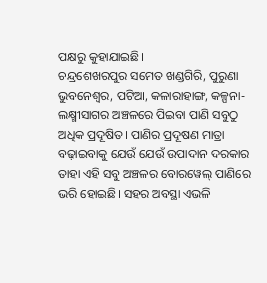ପକ୍ଷରୁ କୁହାଯାଇଛି।
ଚନ୍ଦ୍ରଶେଖରପୁର ସମେତ ଖଣ୍ଡଗିରି, ପୁରୁଣା ଭୁବନେଶ୍ବର, ପଟିଆ, କଳାରାହାଙ୍ଗ, କଳ୍ପନା-ଲକ୍ଷ୍ମୀସାଗର ଅଞ୍ଚଳରେ ପିଇବା ପାଣି ସବୁଠୁ ଅଧିକ ପ୍ରଦୂଷିତ। ପାଣିର ପ୍ରଦୂଷଣ ମାତ୍ରା ବଢ଼ାଇବାକୁ ଯେଉଁ ଯେଉଁ ଉପାଦାନ ଦରକାର ତାହା ଏହି ସବୁ ଅଞ୍ଚଳର ବୋରୱେଲ୍ ପାଣିରେ ଭରି ହୋଇଛି। ସହର ଅବସ୍ଥା ଏଭଳି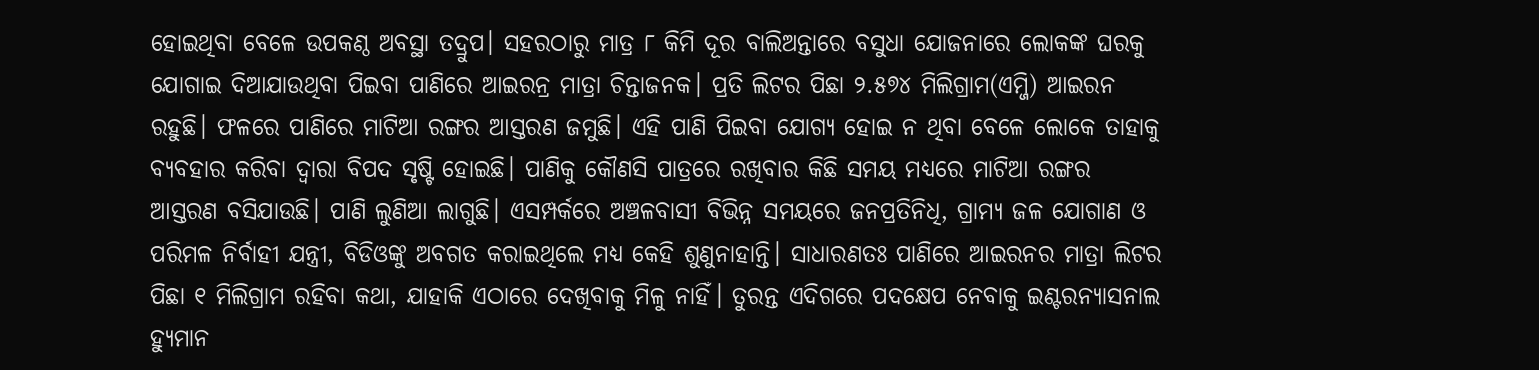ହୋଇଥିବା ବେଳେ ଉପକଣ୍ଠ ଅବସ୍ଥା ତଦ୍ରୁପ। ସହରଠାରୁ ମାତ୍ର ୮ କିମି ଦୂର ବାଲିଅନ୍ତାରେ ବସୁଧା ଯୋଜନାରେ ଲୋକଙ୍କ ଘରକୁ ଯୋଗାଇ ଦିଆଯାଉଥିବା ପିଇବା ପାଣିରେ ଆଇରନ୍ର ମାତ୍ରା ଚିନ୍ତାଜନକ। ପ୍ରତି ଲିଟର ପିଛା ୨.୫୭୪ ମିଲିଗ୍ରାମ(ଏମ୍ଜି) ଆଇରନ ରହୁଛି। ଫଳରେ ପାଣିରେ ମାଟିଆ ରଙ୍ଗର ଆସ୍ତରଣ ଜମୁଛି। ଏହି ପାଣି ପିଇବା ଯୋଗ୍ୟ ହୋଇ ନ ଥିବା ବେଳେ ଲୋକେ ତାହାକୁ ବ୍ୟବହାର କରିବା ଦ୍ବାରା ବିପଦ ସୃଷ୍ଟି ହୋଇଛି। ପାଣିକୁ କୌଣସି ପାତ୍ରରେ ରଖିବାର କିଛି ସମୟ ମଧ୍ୟରେ ମାଟିଆ ରଙ୍ଗର ଆସ୍ତରଣ ବସିଯାଉଛି। ପାଣି ଲୁଣିଆ ଲାଗୁଛି। ଏସମ୍ପର୍କରେ ଅଞ୍ଚଳବାସୀ ବିଭିନ୍ନ ସମୟରେ ଜନପ୍ରତିନିଧି, ଗ୍ରାମ୍ୟ ଜଳ ଯୋଗାଣ ଓ ପରିମଳ ନିର୍ବାହୀ ଯନ୍ତ୍ରୀ, ବିଡିଓଙ୍କୁ ଅବଗତ କରାଇଥିଲେ ମଧ୍ୟ କେହି ଶୁଣୁନାହାନ୍ତି। ସାଧାରଣତଃ ପାଣିରେ ଆଇରନର ମାତ୍ରା ଲିଟର ପିଛା ୧ ମିଲିଗ୍ରାମ ରହିବା କଥା, ଯାହାକି ଏଠାରେ ଦେଖିବାକୁ ମିଳୁ ନାହିଁ। ତୁରନ୍ତ ଏଦିଗରେ ପଦକ୍ଷେପ ନେବାକୁ ଇଣ୍ଟରନ୍ୟାସନାଲ ହ୍ୟୁମାନ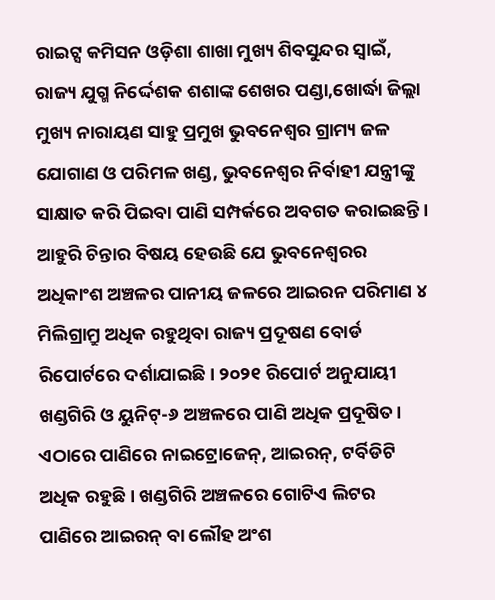ରାଇଟ୍ସ କମିସନ ଓଡ଼ିଶା ଶାଖା ମୁଖ୍ୟ ଶିବସୁନ୍ଦର ସ୍ୱାଇଁ, ରାଜ୍ୟ ଯୁଗ୍ମ ନିର୍ଦ୍ଦେଶକ ଶଶାଙ୍କ ଶେଖର ପଣ୍ଡା,ଖୋର୍ଦ୍ଧା ଜିଲ୍ଲା ମୁଖ୍ୟ ନାରାୟଣ ସାହୁ ପ୍ରମୁଖ ଭୁବନେଶ୍ବର ଗ୍ରାମ୍ୟ ଜଳ ଯୋଗାଣ ଓ ପରିମଳ ଖଣ୍ଡ, ଭୁବନେଶ୍ୱର ନିର୍ବାହୀ ଯନ୍ତ୍ରୀଙ୍କୁ ସାକ୍ଷାତ କରି ପିଇବା ପାଣି ସମ୍ପର୍କରେ ଅବଗତ କରାଇଛନ୍ତି।
ଆହୁରି ଚିନ୍ତାର ବିଷୟ ହେଉଛି ଯେ ଭୁବନେଶ୍ବରର ଅଧିକାଂଶ ଅଞ୍ଚଳର ପାନୀୟ ଜଳରେ ଆଇରନ ପରିମାଣ ୪ ମିଲିଗ୍ରାମ୍ରୁ ଅଧିକ ରହୁଥିବା ରାଜ୍ୟ ପ୍ରଦୂଷଣ ବୋର୍ଡ ରିପୋର୍ଟରେ ଦର୍ଶାଯାଇଛି। ୨୦୨୧ ରିପୋର୍ଟ ଅନୁଯାୟୀ ଖଣ୍ଡଗିରି ଓ ୟୁନିଟ୍-୬ ଅଞ୍ଚଳରେ ପାଣି ଅଧିକ ପ୍ରଦୂଷିତ। ଏଠାରେ ପାଣିରେ ନାଇଟ୍ରୋଜେନ୍, ଆଇରନ୍, ଟର୍ବିଡିଟି ଅଧିକ ରହୁଛି। ଖଣ୍ଡଗିରି ଅଞ୍ଚଳରେ ଗୋଟିଏ ଲିଟର ପାଣିରେ ଆଇରନ୍ ବା ଲୌହ ଅଂଶ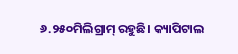୬.୨୫୦ମିଲିଗ୍ରାମ୍ ରହୁଛି। କ୍ୟାପିଟାଲ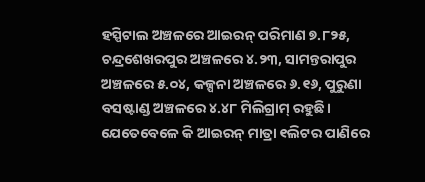ହସ୍ପିଟାଲ ଅଞ୍ଚଳରେ ଆଇରନ୍ ପରିମାଣ ୭.୮୨୫, ଚନ୍ଦ୍ରଶେଖରପୁର ଅଞ୍ଚଳରେ ୪.୨୩, ସାମନ୍ତରାପୁର ଅଞ୍ଚଳରେ ୫.୦୪, କଳ୍ପନା ଅଞ୍ଚଳରେ ୬.୧୬, ପୁରୁଣା ବସଷ୍ଟାଣ୍ଡ ଅଞ୍ଚଳରେ ୪.୪୮ ମିଲିଗ୍ରାମ୍ ରହୁଛି। ଯେତେବେଳେ କି ଆଇରନ୍ ମାତ୍ରା ୧ଲିଟର ପାଣିରେ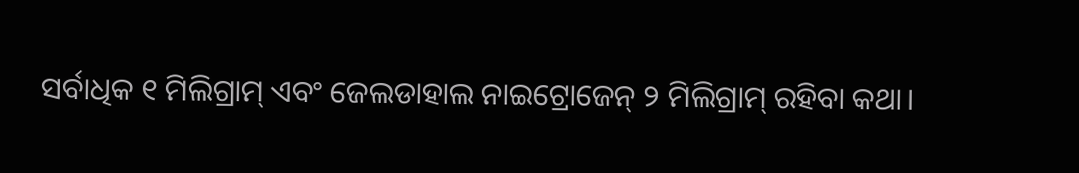ସର୍ବାଧିକ ୧ ମିଲିଗ୍ରାମ୍ ଏବଂ ଜେଲଡାହାଲ ନାଇଟ୍ରୋଜେନ୍ ୨ ମିଲିଗ୍ରାମ୍ ରହିବା କଥା।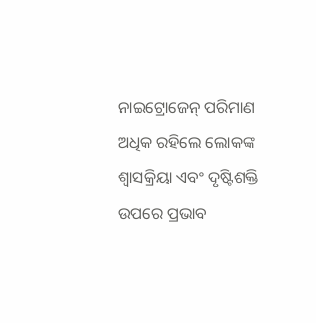ନାଇଟ୍ରୋଜେନ୍ ପରିମାଣ ଅଧିକ ରହିଲେ ଲୋକଙ୍କ ଶ୍ବାସକ୍ରିୟା ଏବଂ ଦୃଷ୍ଟିଶକ୍ତି ଉପରେ ପ୍ରଭାବ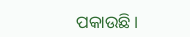ପକାଉଛି।